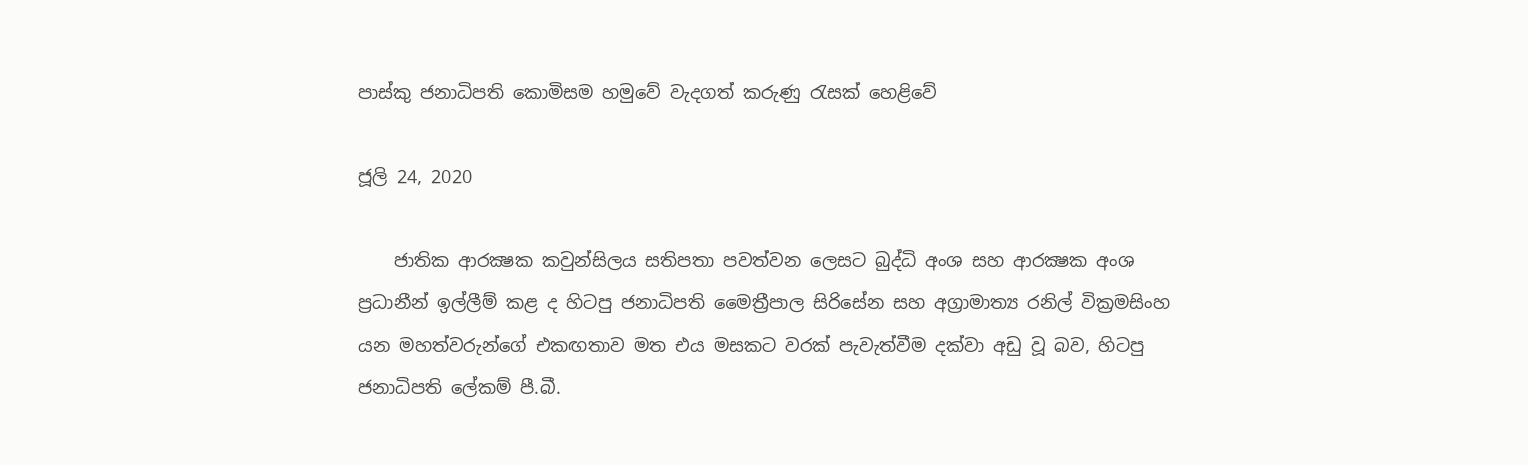පාස්කු ජනාධිපති කොමිසම හමුවේ වැදගත් කරුණු රැසක් හෙළිවේ

ජූලි 24, 2020

    ජාතික ආරක්‍ෂක කවුන්සිලය සතිපතා පවත්වන ලෙසට බුද්ධි අංශ සහ ආරක්‍ෂක අංශ ප්‍රධානීන් ඉල්ලීම් කළ ද හිටපු ජනාධිපති මෛත්‍රීපාල සිරිසේන සහ අග්‍රාමාත්‍ය රනිල් වික්‍රමසිංහ යන මහත්වරුන්ගේ එකඟතාව මත එය මසකට වරක් පැවැත්වීම දක්වා අඩු වූ බව, හිටපු ජනාධිපති ලේකම් පී.බී.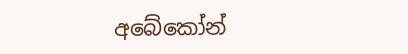අබේකෝන්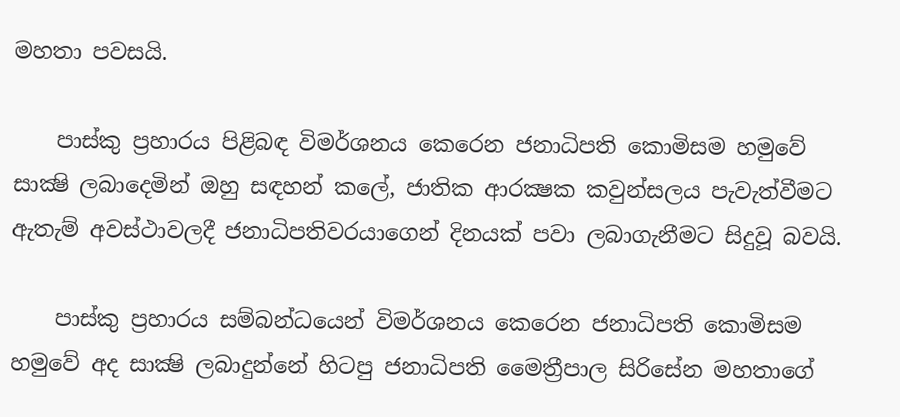මහතා පවසයි.

    පාස්කු ප්‍රහාරය පිළිබඳ විමර්ශනය කෙරෙන ජනාධිපති කොමිසම හමුවේ සාක්‍ෂි ලබාදෙමින් ඔහු සඳහන් කලේ, ජාතික ආරක්‍ෂක කවුන්සලය පැවැත්වීමට ඇතැම් අවස්ථාවලදී ජනාධිපතිවරයාගෙන් දිනයක් පවා ලබාගැනීමට සිදුවූ බවයි.

    පාස්කු ප්‍රහාරය සම්බන්ධයෙන් විමර්ශනය කෙරෙන ජනාධිපති කොමිසම හමුවේ අද සාක්‍ෂි ලබාදුන්නේ හිටපු ජනාධිපති මෛත්‍රීපාල සිරිසේන මහතාගේ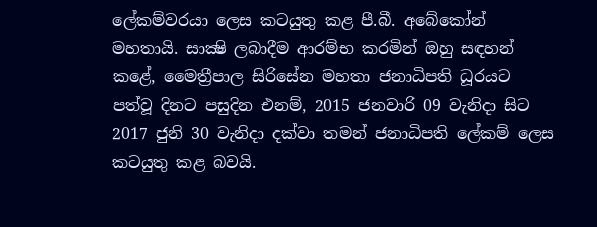ලේකම්වරයා ලෙස කටයුතු කළ පී.බී. අබේකෝන් මහතායි. සාක්‍ෂි ලබාදීම ආරම්භ කරමින් ඔහු සඳහන් කළේ, මෛත්‍රීපාල සිරිසේන මහතා ජනාධිපති ධූරයට පත්වූ දිනට පසුදින එනම්, 2015 ජනවාරි 09 වැනිදා සිට 2017 ජුනි 30 වැනිදා දක්වා තමන් ජනාධිපති ලේකම් ලෙස කටයුතු කළ බවයි.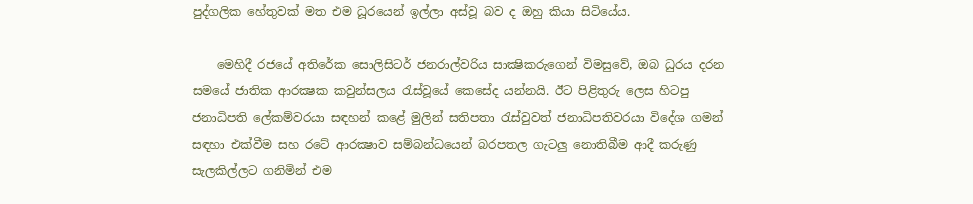පුද්ගලික හේතුවක් මත එම ධූරයෙන් ඉල්ලා අස්වූ බව ද ඔහු කියා සිටියේය.

    මෙහිදී රජයේ අතිරේක සොලිසිටර් ජනරාල්වරිය සාක්‍ෂිකරුගෙන් විමසුවේ, ඔබ ධුරය දරන සමයේ ජාතික ආරක්‍ෂක කවුන්සලය රැස්වූයේ කෙසේද යන්නයි. ඊට පිළිතුරු ලෙස හිටපු ජනාධිපති ලේකම්වරයා සඳහන් කළේ මුලින් සතිපතා රැස්වුවත් ජනාධිපතිවරයා විදේශ ගමන් සඳහා එක්වීම සහ රටේ ආරක්‍ෂාව සම්බන්ධයෙන් බරපතල ගැටලු නොතිබීම ආදී කරුණු සැලකිල්ලට ගනිමින් එම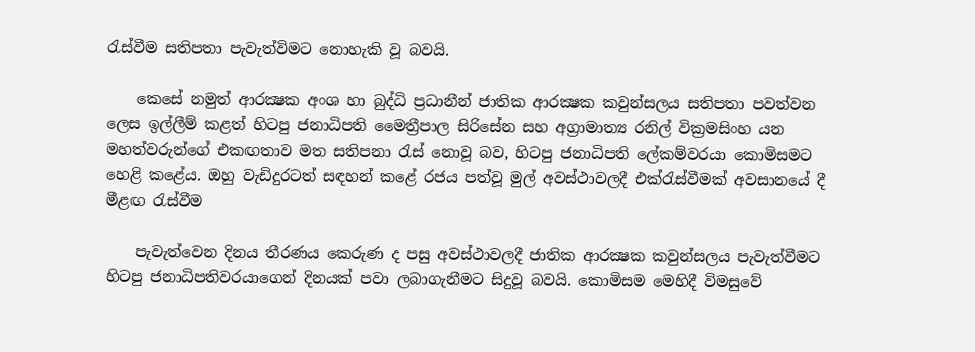රැස්වීම සතිපතා පැවැත්විමට නොහැකි වූ බවයි.

    කෙසේ නමුත් ආරක්‍ෂක අංශ හා බුද්ධි ප්‍රධානීන් ජාතික ආරක්‍ෂක කවුන්සලය සතිපතා පවත්වන ලෙස ඉල්ලීම් කළත් හිටපු ජනාධිපති මෛත්‍රීපාල සිරිසේන සහ අග්‍රාමාත්‍ය රනිල් වික්‍රමසිංහ යන මහත්වරුන්ගේ එකඟතාව මත සතිපනා රැස් නොවූ බව, හිටපු ජනාධිපති ලේකම්වරයා කොමිසමට හෙළි කළේය. ඔහු වැඩිදුරටත් සඳහන් කළේ රජය පත්වූ මුල් අවස්ථාවලදී එක්රැස්වීමක් අවසානයේ දී මීළඟ රැස්වීම

    පැවැත්වෙන දිනය තීරණය කෙරුණ ද පසු අවස්ථාවලදී ජාතික ආරක්‍ෂක කවුන්සලය පැවැත්වීමට හිටපු ජනාධිපතිවරයාගෙන් දිනයක් පවා ලබාගැනීමට සිදුවූ බවයි. කොමිසම මෙහිදී විමසුවේ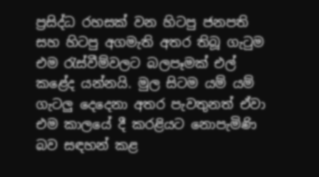ප්‍රසිද්ධ රහසක් වන හිටපු ජනපති සහ හිටපු අගමැති අතර තිබූ ගැටුම එම රැස්වීම්වලට බලපෑමක් එල් කළේද යන්නයි. මුල සිටම යම් යම් ගැටලු දෙදෙනා අතර පැවතුනත් ඒවා එම කාලයේ දී කරළියට නොපැමිණි බව සඳහන් කළ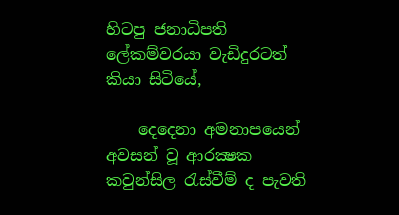හිටපු ජනාධිපති ලේකම්වරයා වැඩිදුරටත් කියා සිටියේ,

    දෙදෙනා අමනාපයෙන් අවසන් වූ ආරක්‍ෂක කවුන්සිල රැස්වීම් ද පැවති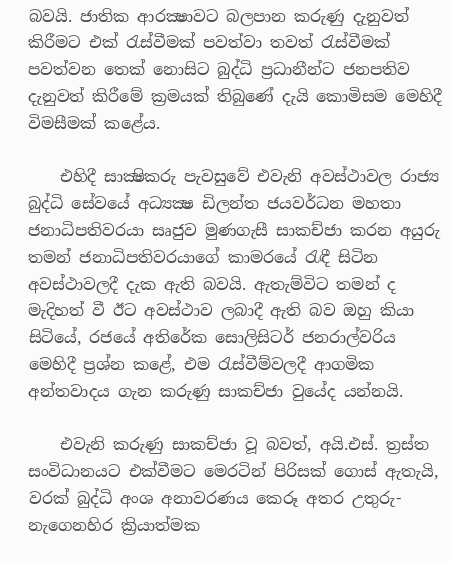බවයි. ජාතික ආරක්‍ෂාවට බලපාන කරුණු දැනුවත් කිරීමට එක් රැස්වීමක් පවත්වා තවත් රැස්වීමක් පවත්වන තෙක් නොසිට බුද්ධි ප්‍රධානීන්ට ජනපතිව දැනුවත් කිරීමේ ක්‍රමයක් තිබුණේ දැයි කොමිසම මෙහිදී විමසීමක් කළේය.

    එහිදී සාක්‍ෂිකරු පැවසුවේ එවැනි අවස්ථාවල රාජ්‍ය බුද්ධි සේවයේ අධ්‍යක්‍ෂ ඩිලන්ත ජයවර්ධන මහතා ජනාධිපතිවරයා සෘජුව මුණගැසී සාකච්ජා කරන අයුරු තමන් ජනාධිපතිවරයාගේ කාමරයේ රැඳී සිටින අවස්ථාවලදී දැක ඇති බවයි. ඇතැම්විට තමන් ද මැදිහත් වී ඊට අවස්ථාව ලබාදී ඇති බව ඔහු කියා සිටියේ, රජයේ අතිරේක සොලිසිටර් ජනරාල්වරිය මෙහිදී ප්‍රශ්න කළේ, එම රැස්වීම්වලදී ආගමික අන්තවාදය ගැන කරුණු සාකච්ජා වුයේද යන්නයි.

    එවැනි කරුණු සාකච්ජා වූ බවත්, අයි.එස්. ත්‍රස්ත සංවිධානයට එක්වීමට මෙරටින් පිරිසක් ගොස් ඇතැයි, වරක් බුද්ධි අංශ අනාවරණය කෙරූ අතර උතුරු-නැගෙනහිර ක්‍රියාත්මක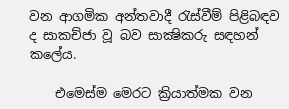වන ආගමික අන්තවාදී රැස්වීම් පිළිබඳව ද සාකච්ජා වූ බව සාක්‍ෂිකරු සඳහන් කලේය.

    එමෙස්ම මෙරට ක්‍රියාත්මක වන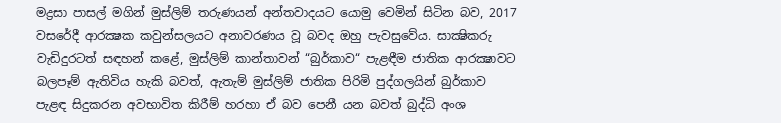මද්‍රසා පාසල් මගින් මුස්ලිම් තරුණයන් අන්තවාදයට යොමු වෙමින් සිටින බව, 2017 වසරේදී ආරක්‍ෂක කවුන්සලයට අනාවරණය වූ බවද ඔහු පැවසුවේය. සාක්‍ෂිකරු වැඩිදුරටත් සඳහන් කළේ, මුස්ලිම් කාන්තාවන් “බුර්කාව“ පැළඳීම ජාතික ආරක්‍ෂාවට බලපෑම් ඇතිවිය හැකි බවත්, ඇතැම් මුස්ලිම් ජාතික පිරිමි පුද්ගලයින් බුර්කාව පැළඳ සිදුකරන අවභාවිත කිරීම් හරහා ඒ බව පෙනී යන බවත් බුද්ධි අංශ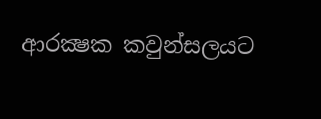ආරක්‍ෂක කවුන්සලයට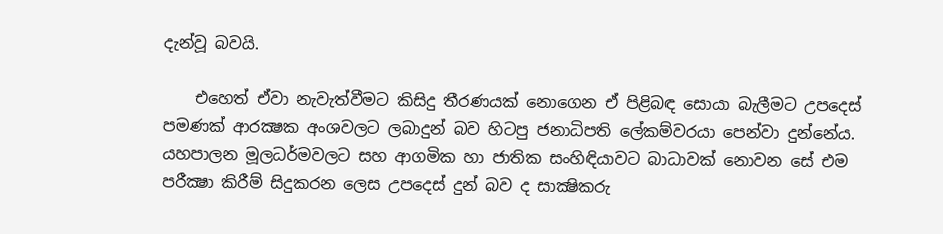දැන්වූ බවයි.

    එහෙත් ඒවා නැවැත්වීමට කිසිදු තීරණයක් නොගෙන ඒ පිළිබඳ සොයා බැලීමට උපදෙස් පමණක් ආරක්‍ෂක අංශවලට ලබාදුන් බව හිටපු ජනාධිපති ලේකම්වරයා පෙන්වා දුන්නේය. යහපාලන මූලධර්මවලට සහ ආගමික හා ජාතික සංහිඳියාවට බාධාවක් නොවන සේ එම පරීක්‍ෂා කිරීම් සිදුකරන ලෙස උපදෙස් දුන් බව ද සාක්‍ෂිකරු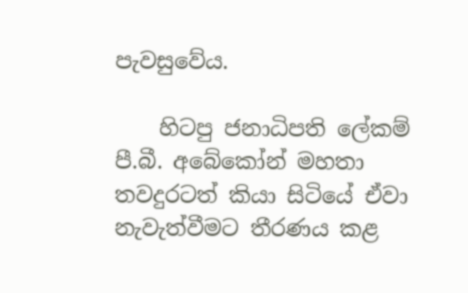පැවසුවේය.

    හිටපු ජනාධිපති ලේකම් පී.බී. අබේකෝන් මහතා තවදුරටත් කියා සිටියේ ඒවා නැවැත්වීමට තීරණය කළ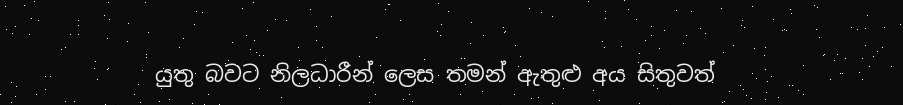යුතු බවට නිලධාරීන් ලෙස තමන් ඇතුළු අය සිතුවත්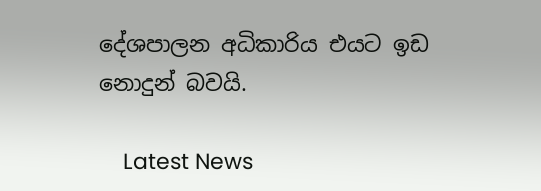දේශපාලන අධිකාරිය එයට ඉඩ නොදුන් බවයි.

    Latest News